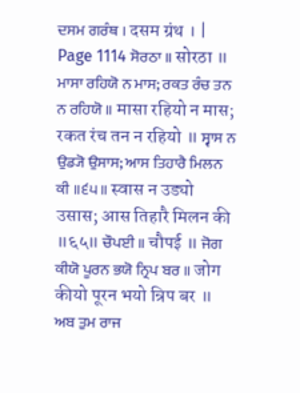ਦਸਮ ਗਰੰਥ । दसम ग्रंथ । |
Page 1114 ਸੋਰਠਾ ॥ सोरठा ॥ ਮਾਸਾ ਰਹਿਯੋ ਨ ਮਾਸ; ਰਕਤ ਰੰਚ ਤਨ ਨ ਰਹਿਯੋ ॥ मासा रहियो न मास; रकत रंच तन न रहियो ॥ ਸ੍ਵਾਸ ਨ ਉਡ੍ਯੋ ਉਸਾਸ; ਆਸ ਤਿਹਾਰੈ ਮਿਲਨ ਕੀ ॥੬੫॥ स्वास न उड्यो उसास; आस तिहारै मिलन की ॥६५॥ ਚੌਪਈ ॥ चौपई ॥ ਜੋਗ ਕੀਯੋ ਪੂਰਨ ਭਯੋ ਨ੍ਰਿਪ ਬਰ ॥ जोग कीयो पूरन भयो न्रिप बर ॥ ਅਬ ਤੁਮ ਰਾਜ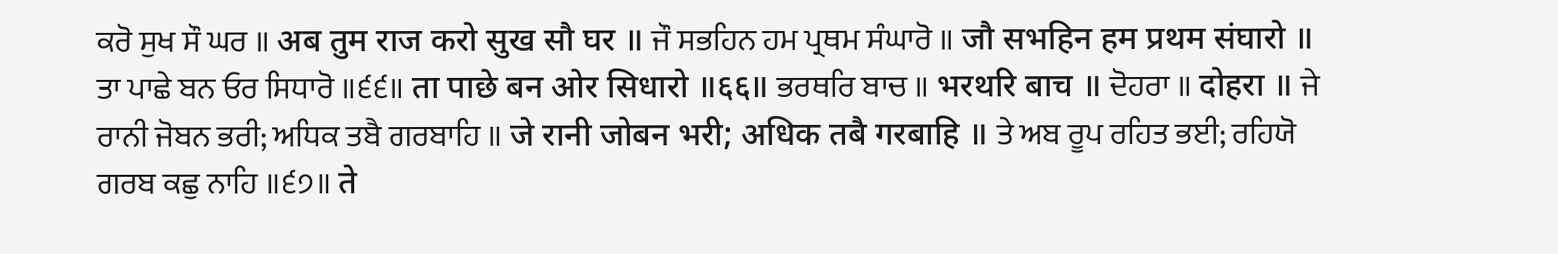ਕਰੋ ਸੁਖ ਸੌ ਘਰ ॥ अब तुम राज करो सुख सौ घर ॥ ਜੌ ਸਭਹਿਨ ਹਮ ਪ੍ਰਥਮ ਸੰਘਾਰੋ ॥ जौ सभहिन हम प्रथम संघारो ॥ ਤਾ ਪਾਛੇ ਬਨ ਓਰ ਸਿਧਾਰੋ ॥੬੬॥ ता पाछे बन ओर सिधारो ॥६६॥ ਭਰਥਰਿ ਬਾਚ ॥ भरथरि बाच ॥ ਦੋਹਰਾ ॥ दोहरा ॥ ਜੇ ਰਾਨੀ ਜੋਬਨ ਭਰੀ; ਅਧਿਕ ਤਬੈ ਗਰਬਾਹਿ ॥ जे रानी जोबन भरी; अधिक तबै गरबाहि ॥ ਤੇ ਅਬ ਰੂਪ ਰਹਿਤ ਭਈ; ਰਹਿਯੋ ਗਰਬ ਕਛੁ ਨਾਹਿ ॥੬੭॥ ते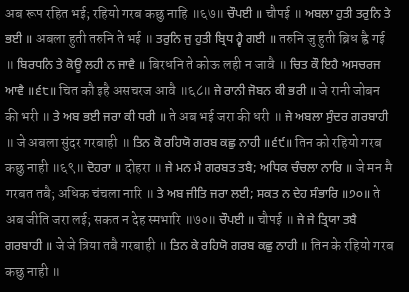अब रूप रहित भई; रहियो गरब कछु नाहि ॥६७॥ ਚੌਪਈ ॥ चौपई ॥ ਅਬਲਾ ਹੁਤੀ ਤਰੁਨਿ ਤੇ ਭਈ ॥ अबला हुती तरुनि ते भई ॥ ਤਰੁਨਿ ਜੁ ਹੁਤੀ ਬ੍ਰਿਧ ਹ੍ਵੈ ਗਈ ॥ तरुनि जु हुती ब्रिध ह्वै गई ॥ ਬਿਰਧਨਿ ਤੇ ਕੋਊ ਲਹੀ ਨ ਜਾਵੈ ॥ बिरधनि ते कोऊ लही न जावै ॥ ਚਿਤ ਕੌ ਇਹੈ ਅਸਚਰਜ ਆਵੈ ॥੬੮॥ चित कौ इहै असचरज आवै ॥६८॥ ਜੇ ਰਾਨੀ ਜੋਬਨ ਕੀ ਭਰੀ ॥ जे रानी जोबन की भरी ॥ ਤੇ ਅਬ ਭਈ ਜਰਾ ਕੀ ਧਰੀ ॥ ते अब भई जरा की धरी ॥ ਜੇ ਅਬਲਾ ਸੁੰਦਰ ਗਰਬਾਹੀ ॥ जे अबला सुंदर गरबाही ॥ ਤਿਨ ਕੋ ਰਹਿਯੋ ਗਰਬ ਕਛੁ ਨਾਹੀ ॥੬੯॥ तिन को रहियो गरब कछु नाही ॥६९॥ ਦੋਹਰਾ ॥ दोहरा ॥ ਜੇ ਮਨ ਮੈ ਗਰਬਤ ਤਬੈ; ਅਧਿਕ ਚੰਚਲਾ ਨਾਰਿ ॥ जे मन मै गरबत तबै; अधिक चंचला नारि ॥ ਤੇ ਅਬ ਜੀਤਿ ਜਰਾ ਲਈ; ਸਕਤ ਨ ਦੇਹ ਸੰਭਾਰਿ ॥੭੦॥ ते अब जीति जरा लई; सकत न देह स्मभारि ॥७०॥ ਚੌਪਈ ॥ चौपई ॥ ਜੇ ਜੇ ਤ੍ਰਿਯਾ ਤਬੈ ਗਰਬਾਹੀ ॥ जे जे त्रिया तबै गरबाही ॥ ਤਿਨ ਕੇ ਰਹਿਯੋ ਗਰਬ ਕਛੁ ਨਾਹੀ ॥ तिन के रहियो गरब कछु नाही ॥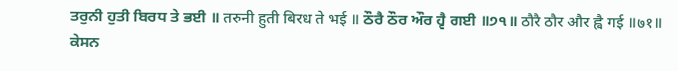ਤਰੁਨੀ ਹੁਤੀ ਬਿਰਧ ਤੇ ਭਈ ॥ तरुनी हुती बिरध ते भई ॥ ਠੌਰੈ ਠੌਰ ਔਰ ਹ੍ਵੈ ਗਈ ॥੭੧॥ ठौरै ठौर और ह्वै गई ॥७१॥ ਕੇਸਨ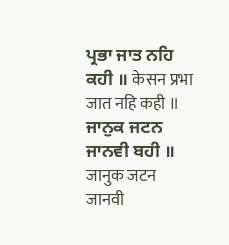ਪ੍ਰਭਾ ਜਾਤ ਨਹਿ ਕਹੀ ॥ केसन प्रभा जात नहि कही ॥ ਜਾਨੁਕ ਜਟਨ ਜਾਨਵੀ ਬਹੀ ॥ जानुक जटन जानवी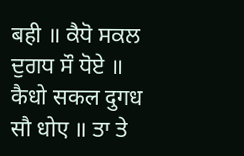बही ॥ ਕੈਧੋ ਸਕਲ ਦੁਗਧ ਸੌ ਧੋਏ ॥ कैधो सकल दुगध सौ धोए ॥ ਤਾ ਤੇ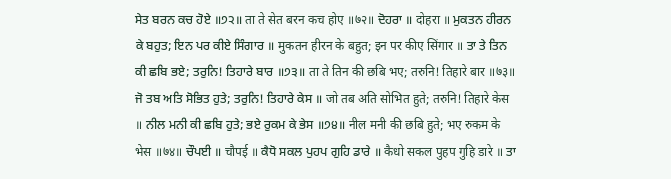ਸੇਤ ਬਰਨ ਕਚ ਹੋਏ ॥੭੨॥ ता ते सेत बरन कच होए ॥७२॥ ਦੋਹਰਾ ॥ दोहरा ॥ ਮੁਕਤਨ ਹੀਰਨ ਕੇ ਬਹੁਤ; ਇਨ ਪਰ ਕੀਏ ਸਿੰਗਾਰ ॥ मुकतन हीरन के बहुत; इन पर कीए सिंगार ॥ ਤਾ ਤੇ ਤਿਨ ਕੀ ਛਬਿ ਭਏ; ਤਰੁਨਿ! ਤਿਹਾਰੇ ਬਾਰ ॥੭੩॥ ता ते तिन की छबि भए; तरुनि! तिहारे बार ॥७३॥ ਜੋ ਤਬ ਅਤਿ ਸੋਭਿਤ ਹੁਤੇ; ਤਰੁਨਿ! ਤਿਹਾਰੇ ਕੇਸ ॥ जो तब अति सोभित हुते; तरुनि! तिहारे केस ॥ ਨੀਲ ਮਨੀ ਕੀ ਛਬਿ ਹੁਤੇ; ਭਏ ਰੁਕਮ ਕੇ ਭੇਸ ॥੭੪॥ नील मनी की छबि हुते; भए रुकम के भेस ॥७४॥ ਚੌਪਈ ॥ चौपई ॥ ਕੈਧੋ ਸਕਲ ਪੁਹਪ ਗੁਹਿ ਡਾਰੇ ॥ कैधो सकल पुहप गुहि डारे ॥ ਤਾ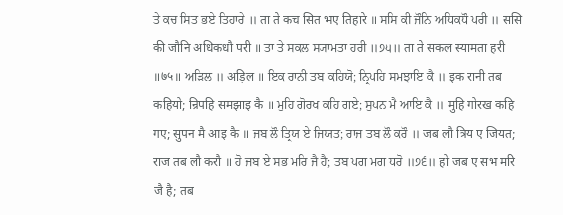ਤੇ ਕਚ ਸਿਤ ਭਏ ਤਿਹਾਰੇ ॥ ता ते कच सित भए तिहारे ॥ ਸਸਿ ਕੀ ਜੌਨਿ ਅਧਿਕਧੌ ਪਰੀ ॥ ससि की जौनि अधिकधौ परी ॥ ਤਾ ਤੇ ਸਕਲ ਸ੍ਯਾਮਤਾ ਹਰੀ ॥੭੫॥ ता ते सकल स्यामता हरी ॥७५॥ ਅੜਿਲ ॥ अड़िल ॥ ਇਕ ਰਾਨੀ ਤਬ ਕਹਿਯੋ; ਨ੍ਰਿਪਹਿ ਸਮਝਾਇ ਕੈ ॥ इक रानी तब कहियो; न्रिपहि समझाइ कै ॥ ਮੁਹਿ ਗੋਰਖ ਕਹਿ ਗਏ; ਸੁਪਨ ਮੈ ਆਇ ਕੈ ॥ मुहि गोरख कहि गए; सुपन मै आइ कै ॥ ਜਬ ਲੌ ਤ੍ਰਿਯ ਏ ਜਿਯਤ; ਰਾਜ ਤਬ ਲੌ ਕਰੌ ॥ जब लौ त्रिय ए जियत; राज तब लौ करौ ॥ ਹੋ ਜਬ ਏ ਸਭ ਮਰਿ ਜੈ ਹੈ; ਤਬ ਪਗ ਮਗ ਧਰੋ ॥੭੬॥ हो जब ए सभ मरि जै है; तब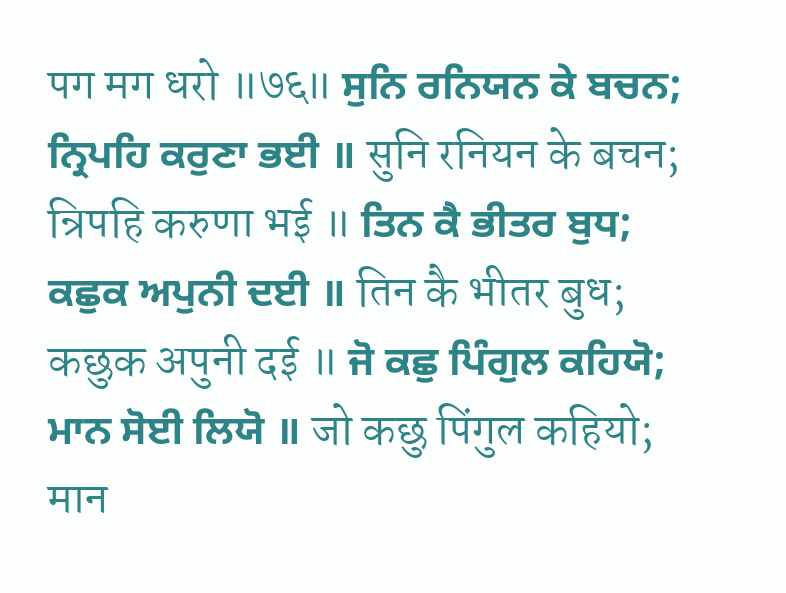पग मग धरो ॥७६॥ ਸੁਨਿ ਰਨਿਯਨ ਕੇ ਬਚਨ; ਨ੍ਰਿਪਹਿ ਕਰੁਣਾ ਭਈ ॥ सुनि रनियन के बचन; न्रिपहि करुणा भई ॥ ਤਿਨ ਕੈ ਭੀਤਰ ਬੁਧ; ਕਛੁਕ ਅਪੁਨੀ ਦਈ ॥ तिन कै भीतर बुध; कछुक अपुनी दई ॥ ਜੋ ਕਛੁ ਪਿੰਗੁਲ ਕਹਿਯੋ; ਮਾਨ ਸੋਈ ਲਿਯੋ ॥ जो कछु पिंगुल कहियो; मान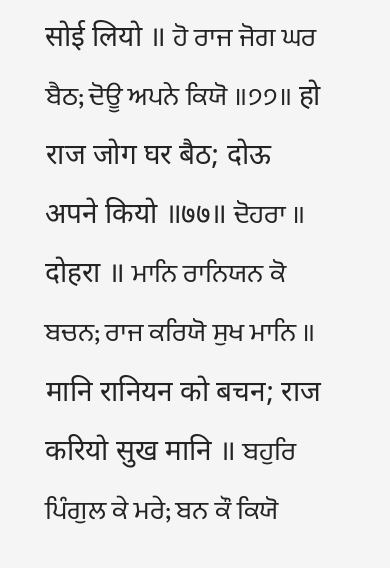सोई लियो ॥ ਹੋ ਰਾਜ ਜੋਗ ਘਰ ਬੈਠ; ਦੋਊ ਅਪਨੇ ਕਿਯੋ ॥੭੭॥ हो राज जोग घर बैठ; दोऊ अपने कियो ॥७७॥ ਦੋਹਰਾ ॥ दोहरा ॥ ਮਾਨਿ ਰਾਨਿਯਨ ਕੋ ਬਚਨ; ਰਾਜ ਕਰਿਯੋ ਸੁਖ ਮਾਨਿ ॥ मानि रानियन को बचन; राज करियो सुख मानि ॥ ਬਹੁਰਿ ਪਿੰਗੁਲ ਕੇ ਮਰੇ; ਬਨ ਕੌ ਕਿਯੋ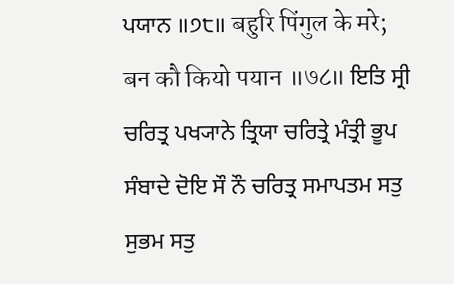ਪਯਾਨ ॥੭੮॥ बहुरि पिंगुल के मरे; बन कौ कियो पयान ॥७८॥ ਇਤਿ ਸ੍ਰੀ ਚਰਿਤ੍ਰ ਪਖ੍ਯਾਨੇ ਤ੍ਰਿਯਾ ਚਰਿਤ੍ਰੇ ਮੰਤ੍ਰੀ ਭੂਪ ਸੰਬਾਦੇ ਦੋਇ ਸੌ ਨੌ ਚਰਿਤ੍ਰ ਸਮਾਪਤਮ ਸਤੁ ਸੁਭਮ ਸਤੁ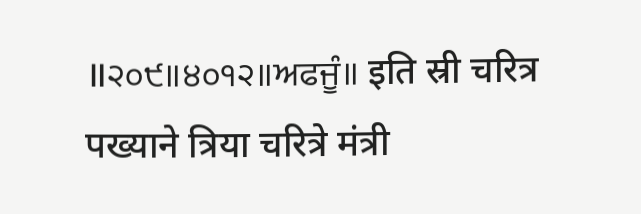॥੨੦੯॥੪੦੧੨॥ਅਫਜੂੰ॥ इति स्री चरित्र पख्याने त्रिया चरित्रे मंत्री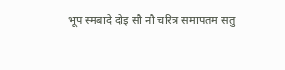भूप स्मबादे दोइ सौ नौ चरित्र समापतम सतु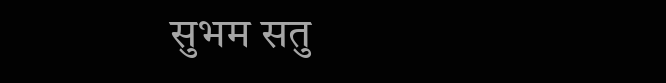सुभम सतु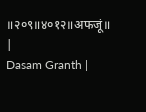॥२०९॥४०१२॥अफजूं॥ |
Dasam Granth |